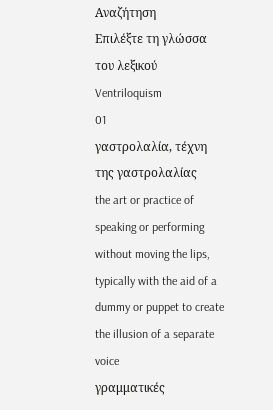Αναζήτηση
Επιλέξτε τη γλώσσα του λεξικού
Ventriloquism
01
γαστρολαλία, τέχνη της γαστρολαλίας
the art or practice of speaking or performing without moving the lips, typically with the aid of a dummy or puppet to create the illusion of a separate voice
γραμματικές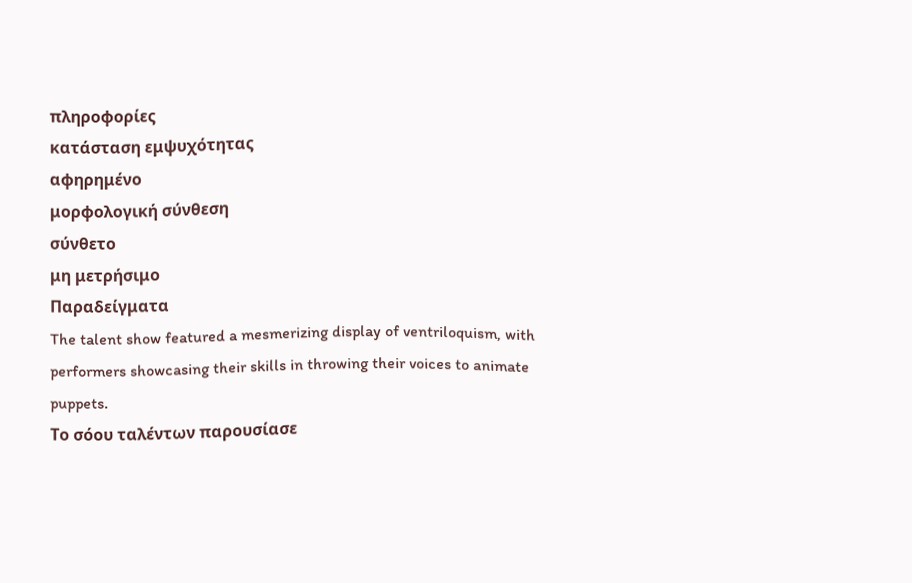πληροφορίες
κατάσταση εμψυχότητας
αφηρημένο
μορφολογική σύνθεση
σύνθετο
μη μετρήσιμο
Παραδείγματα
The talent show featured a mesmerizing display of ventriloquism, with performers showcasing their skills in throwing their voices to animate puppets.
Το σόου ταλέντων παρουσίασε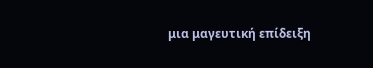μια μαγευτική επίδειξη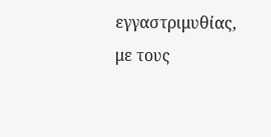εγγαστριμυθίας, με τους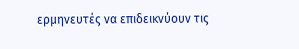ερμηνευτές να επιδεικνύουν τις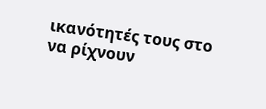ικανότητές τους στο να ρίχνουν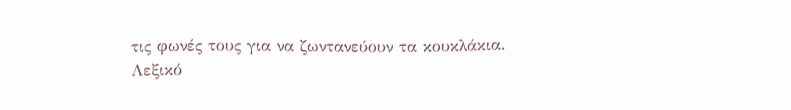τις φωνές τους για να ζωντανεύουν τα κουκλάκια.
Λεξικό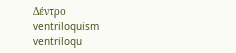Δέντρο
ventriloquism
ventriloqu